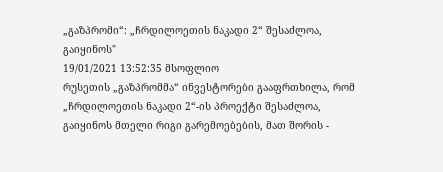„გაზპრომი“: „ჩრდილოეთის ნაკადი 2“ შესაძლოა, გაიყინოს"
19/01/2021 13:52:35 მსოფლიო
რუსეთის „გაზპრომმა“ ინვესტორები გააფრთხილა, რომ „ჩრდილოეთის ნაკადი 2“-ის პროექტი შესაძლოა, გაიყინოს მთელი რიგი გარემოებების, მათ შორის -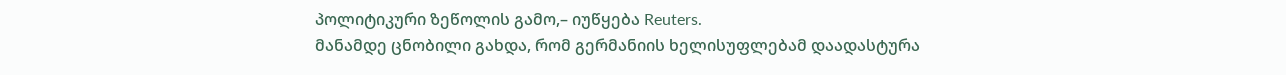პოლიტიკური ზეწოლის გამო,– იუწყება Reuters.
მანამდე ცნობილი გახდა, რომ გერმანიის ხელისუფლებამ დაადასტურა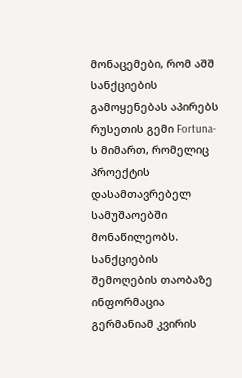მონაცემები, რომ აშშ სანქციების გამოყენებას აპირებს რუსეთის გემი Fortuna-ს მიმართ, რომელიც პროექტის დასამთავრებელ სამუშაოებში მონაწილეობს.
სანქციების შემოღების თაობაზე ინფორმაცია გერმანიამ კვირის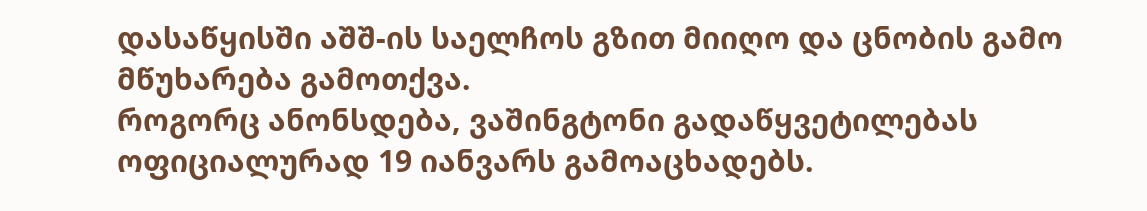დასაწყისში აშშ-ის საელჩოს გზით მიიღო და ცნობის გამო მწუხარება გამოთქვა.
როგორც ანონსდება, ვაშინგტონი გადაწყვეტილებას ოფიციალურად 19 იანვარს გამოაცხადებს.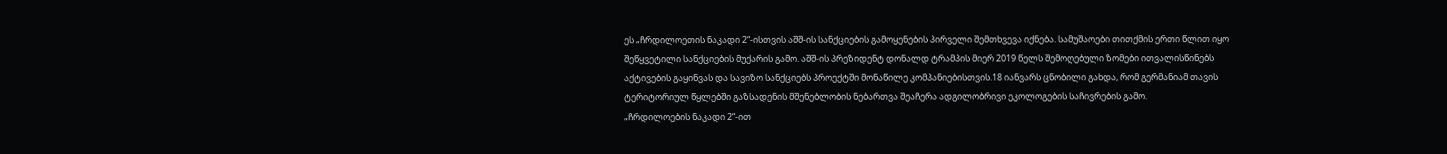ეს „ჩრდილოეთის ნაკადი 2“-ისთვის აშშ-ის სანქციების გამოყენების პირველი შემთხვევა იქნება. სამუშაოები თითქმის ერთი წლით იყო შეწყვეტილი სანქციების მუქარის გამო. აშშ-ის პრეზიდენტ დონალდ ტრამპის მიერ 2019 წელს შემოღებული ზომები ითვალისწინებს აქტივების გაყინვას და სავიზო სანქციებს პროექტში მონაწილე კომპანიებისთვის.18 იანვარს ცნობილი გახდა, რომ გერმანიამ თავის ტერიტორიულ წყლებში გაზსადენის მშენებლობის ნებართვა შეაჩერა ადგილობრივი ეკოლოგების საჩივრების გამო.
„ჩრდილოების ნაკადი 2“-ით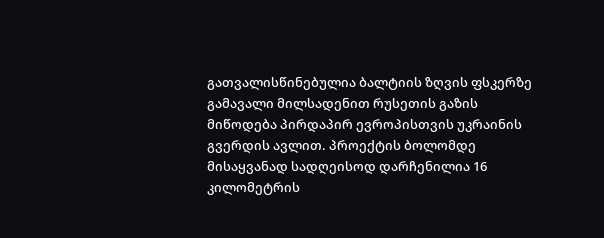გათვალისწინებულია ბალტიის ზღვის ფსკერზე გამავალი მილსადენით რუსეთის გაზის მიწოდება პირდაპირ ევროპისთვის უკრაინის გვერდის ავლით. პროექტის ბოლომდე მისაყვანად სადღეისოდ დარჩენილია 16 კილომეტრის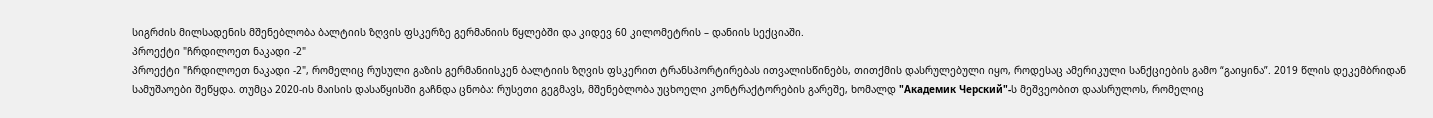სიგრძის მილსადენის მშენებლობა ბალტიის ზღვის ფსკერზე გერმანიის წყლებში და კიდევ 60 კილომეტრის – დანიის სექციაში.
პროექტი "ჩრდილოეთ ნაკადი -2"
პროექტი "ჩრდილოეთ ნაკადი -2", რომელიც რუსული გაზის გერმანიისკენ ბალტიის ზღვის ფსკერით ტრანსპორტირებას ითვალისწინებს, თითქმის დასრულებული იყო, როდესაც ამერიკული სანქციების გამო “გაიყინა”. 2019 წლის დეკემბრიდან სამუშაოები შეწყდა. თუმცა 2020-ის მაისის დასაწყისში გაჩნდა ცნობა: რუსეთი გეგმავს, მშენებლობა უცხოელი კონტრაქტორების გარეშე, ხომალდ "Академик Черский"-ს მეშვეობით დაასრულოს, რომელიც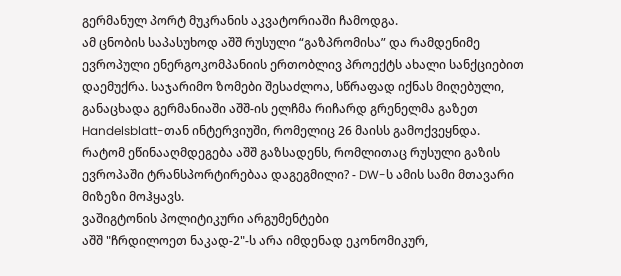გერმანულ პორტ მუკრანის აკვატორიაში ჩამოდგა.
ამ ცნობის საპასუხოდ აშშ რუსული “გაზპრომისა” და რამდენიმე ევროპული ენერგოკომპანიის ერთობლივ პროექტს ახალი სანქციებით დაემუქრა. საჯარიმო ზომები შესაძლოა, სწრაფად იქნას მიღებული, განაცხადა გერმანიაში აშშ-ის ელჩმა რიჩარდ გრენელმა გაზეთ Handelsblatt-თან ინტერვიუში, რომელიც 26 მაისს გამოქვეყნდა.
რატომ ეწინააღმდეგება აშშ გაზსადენს, რომლითაც რუსული გაზის ევროპაში ტრანსპორტირებაა დაგეგმილი? - DW-ს ამის სამი მთავარი მიზეზი მოჰყავს.
ვაშიგტონის პოლიტიკური არგუმენტები
აშშ "ჩრდილოეთ ნაკად-2"-ს არა იმდენად ეკონომიკურ,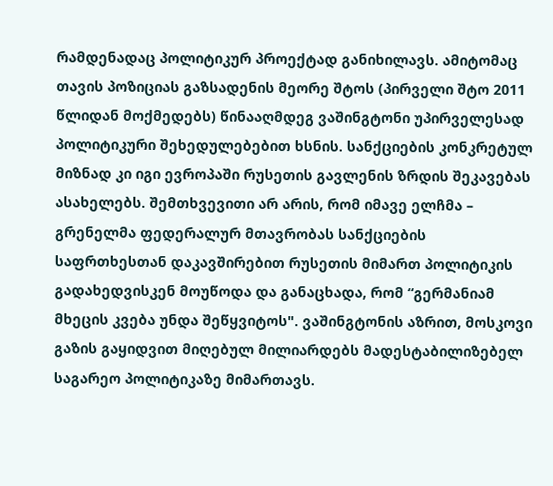რამდენადაც პოლიტიკურ პროექტად განიხილავს. ამიტომაც თავის პოზიციას გაზსადენის მეორე შტოს (პირველი შტო 2011 წლიდან მოქმედებს) წინააღმდეგ ვაშინგტონი უპირველესად პოლიტიკური შეხედულებებით ხსნის. სანქციების კონკრეტულ მიზნად კი იგი ევროპაში რუსეთის გავლენის ზრდის შეკავებას ასახელებს. შემთხვევითი არ არის, რომ იმავე ელჩმა – გრენელმა ფედერალურ მთავრობას სანქციების საფრთხესთან დაკავშირებით რუსეთის მიმართ პოლიტიკის გადახედვისკენ მოუწოდა და განაცხადა, რომ “გერმანიამ მხეცის კვება უნდა შეწყვიტოს". ვაშინგტონის აზრით, მოსკოვი გაზის გაყიდვით მიღებულ მილიარდებს მადესტაბილიზებელ საგარეო პოლიტიკაზე მიმართავს.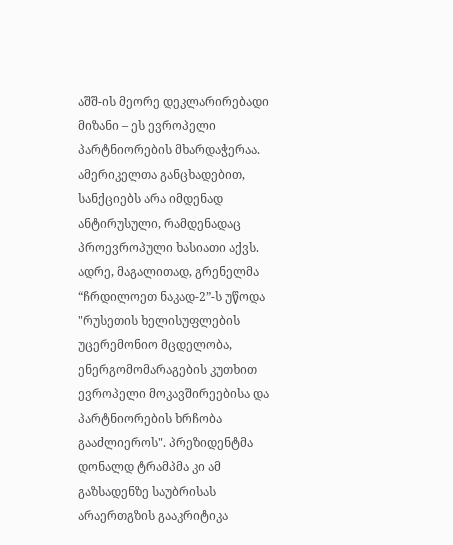აშშ-ის მეორე დეკლარირებადი მიზანი – ეს ევროპელი პარტნიორების მხარდაჭერაა. ამერიკელთა განცხადებით, სანქციებს არა იმდენად ანტირუსული, რამდენადაც პროევროპული ხასიათი აქვს. ადრე, მაგალითად, გრენელმა “ჩრდილოეთ ნაკად-2”-ს უწოდა "რუსეთის ხელისუფლების უცერემონიო მცდელობა, ენერგომომარაგების კუთხით ევროპელი მოკავშირეებისა და პარტნიორების ხრჩობა გააძლიეროს". პრეზიდენტმა დონალდ ტრამპმა კი ამ გაზსადენზე საუბრისას არაერთგზის გააკრიტიკა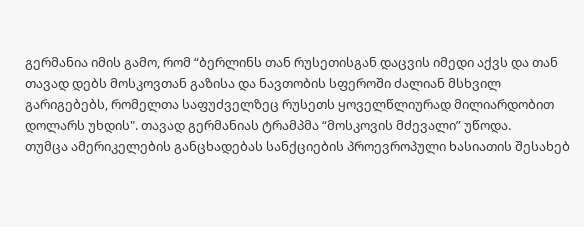გერმანია იმის გამო, რომ “ბერლინს თან რუსეთისგან დაცვის იმედი აქვს და თან თავად დებს მოსკოვთან გაზისა და ნავთობის სფეროში ძალიან მსხვილ გარიგებებს, რომელთა საფუძველზეც რუსეთს ყოველწლიურად მილიარდობით დოლარს უხდის". თავად გერმანიას ტრამპმა “მოსკოვის მძევალი” უწოდა.
თუმცა ამერიკელების განცხადებას სანქციების პროევროპული ხასიათის შესახებ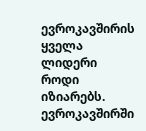ევროკავშირის ყველა ლიდერი როდი იზიარებს. ევროკავშირში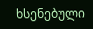ხსენებული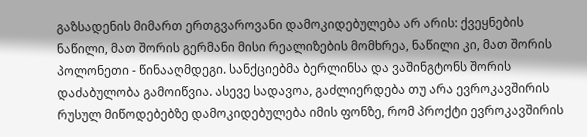გაზსადენის მიმართ ერთგვაროვანი დამოკიდებულება არ არის: ქვეყნების ნაწილი, მათ შორის გერმანი მისი რეალიზების მომხრეა, ნაწილი კი, მათ შორის პოლონეთი - წინააღმდეგი. სანქციებმა ბერლინსა და ვაშინგტონს შორის დაძაბულობა გამოიწვია. ასევე სადავოა, გაძლიერდება თუ არა ევროკავშირის რუსულ მიწოდებებზე დამოკიდებულება იმის ფონზე, რომ პროქტი ევროკავშირის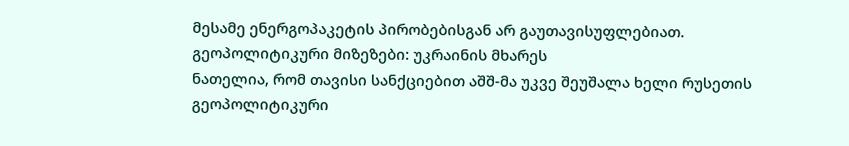მესამე ენერგოპაკეტის პირობებისგან არ გაუთავისუფლებიათ.
გეოპოლიტიკური მიზეზები: უკრაინის მხარეს
ნათელია, რომ თავისი სანქციებით აშშ-მა უკვე შეუშალა ხელი რუსეთის გეოპოლიტიკური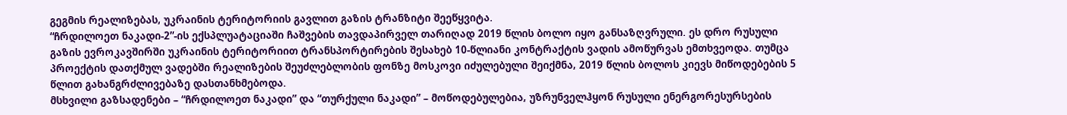გეგმის რეალიზებას, უკრაინის ტერიტორიის გავლით გაზის ტრანზიტი შეეწყვიტა.
“ჩრდილოეთ ნაკადი-2”-ის ექსპლუატაციაში ჩაშვების თავდაპირველ თარიღად 2019 წლის ბოლო იყო განსაზღვრული. ეს დრო რუსული გაზის ევროკავშირში უკრაინის ტერიტორიით ტრანსპორტირების შესახებ 10-წლიანი კონტრაქტის ვადის ამოწურვას ემთხვეოდა. თუმცა პროექტის დათქმულ ვადებში რეალიზების შეუძლებლობის ფონზე მოსკოვი იძულებული შეიქმნა, 2019 წლის ბოლოს კიევს მიწოდებების 5 წლით გახანგრძლივებაზე დასთანხმებოდა.
მსხვილი გაზსადენები – “ჩრდილოეთ ნაკადი” და “თურქული ნაკადი” – მოწოდებულებია, უზრუნველჰყონ რუსული ენერგორესურსების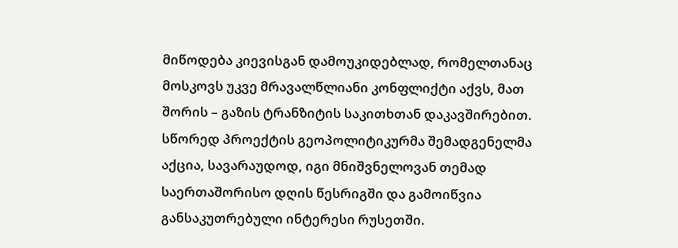მიწოდება კიევისგან დამოუკიდებლად, რომელთანაც მოსკოვს უკვე მრავალწლიანი კონფლიქტი აქვს, მათ შორის – გაზის ტრანზიტის საკითხთან დაკავშირებით. სწორედ პროექტის გეოპოლიტიკურმა შემადგენელმა აქცია, სავარაუდოდ, იგი მნიშვნელოვან თემად საერთაშორისო დღის წესრიგში და გამოიწვია განსაკუთრებული ინტერესი რუსეთში.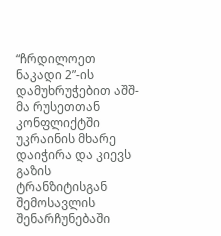“ჩრდილოეთ ნაკადი 2”-ის დამუხრუჭებით აშშ-მა რუსეთთან კონფლიქტში უკრაინის მხარე დაიჭირა და კიევს გაზის ტრანზიტისგან შემოსავლის შენარჩუნებაში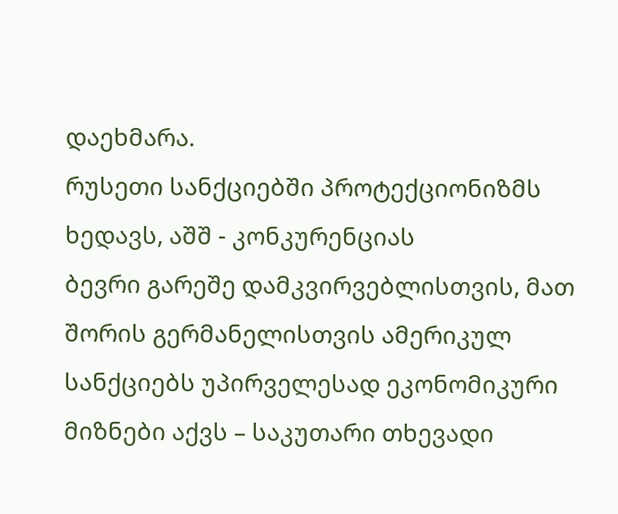დაეხმარა.
რუსეთი სანქციებში პროტექციონიზმს ხედავს, აშშ - კონკურენციას
ბევრი გარეშე დამკვირვებლისთვის, მათ შორის გერმანელისთვის ამერიკულ სანქციებს უპირველესად ეკონომიკური მიზნები აქვს – საკუთარი თხევადი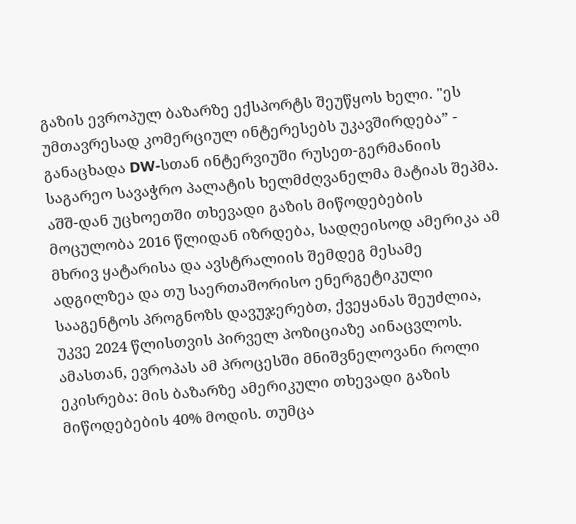გაზის ევროპულ ბაზარზე ექსპორტს შეუწყოს ხელი. "ეს უმთავრესად კომერციულ ინტერესებს უკავშირდება” - განაცხადა DW-სთან ინტერვიუში რუსეთ-გერმანიის საგარეო სავაჭრო პალატის ხელმძღვანელმა მატიას შეპმა.
აშშ-დან უცხოეთში თხევადი გაზის მიწოდებების მოცულობა 2016 წლიდან იზრდება, სადღეისოდ ამერიკა ამ მხრივ ყატარისა და ავსტრალიის შემდეგ მესამე ადგილზეა და თუ საერთაშორისო ენერგეტიკული სააგენტოს პროგნოზს დავუჯერებთ, ქვეყანას შეუძლია, უკვე 2024 წლისთვის პირველ პოზიციაზე აინაცვლოს. ამასთან, ევროპას ამ პროცესში მნიშვნელოვანი როლი ეკისრება: მის ბაზარზე ამერიკული თხევადი გაზის მიწოდებების 40% მოდის. თუმცა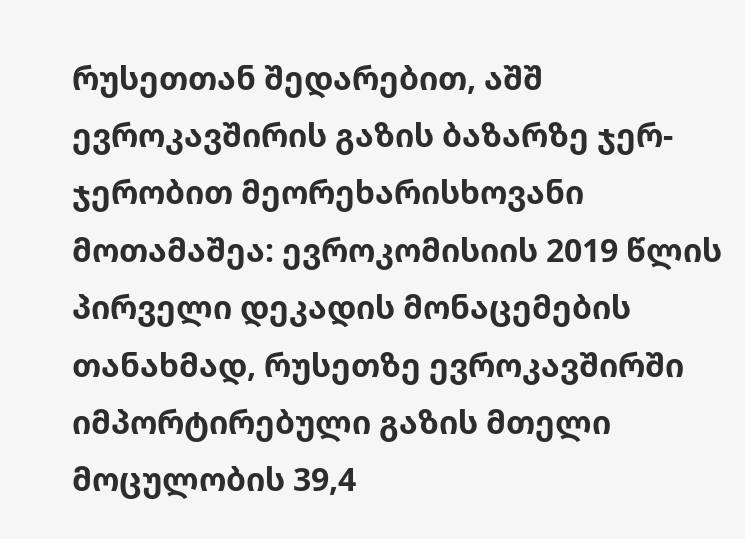რუსეთთან შედარებით, აშშ ევროკავშირის გაზის ბაზარზე ჯერ-ჯერობით მეორეხარისხოვანი მოთამაშეა: ევროკომისიის 2019 წლის პირველი დეკადის მონაცემების თანახმად, რუსეთზე ევროკავშირში იმპორტირებული გაზის მთელი მოცულობის 39,4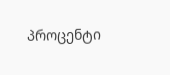პროცენტი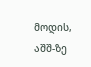მოდის, აშშ-ზე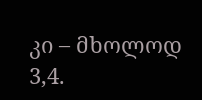კი – მხოლოდ 3,4.